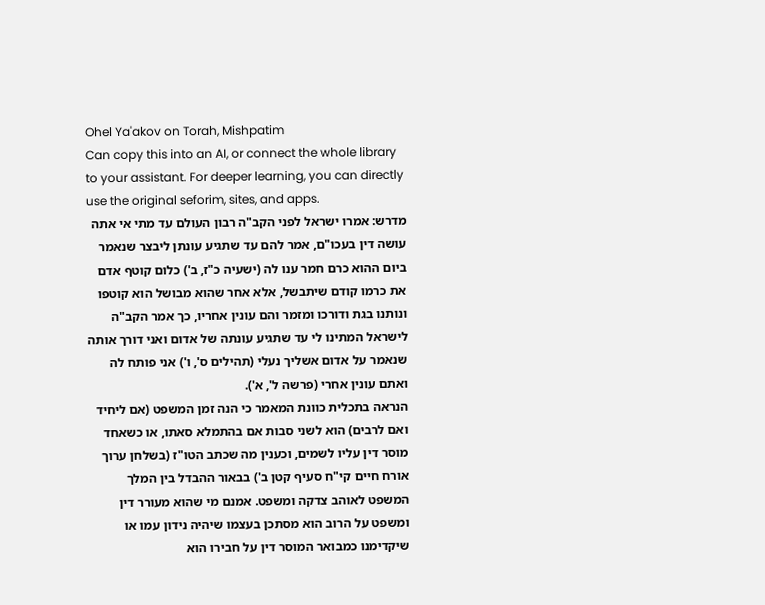Ohel Ya'akov on Torah, Mishpatim
Can copy this into an AI, or connect the whole library to your assistant. For deeper learning, you can directly use the original seforim, sites, and apps.
מדרש: אמרו ישראל לפני הקב"ה רבון העולם עד מתי אי אתה עושה דין בעכו"ם, אמר להם עד שתגיע עונתן ליבצר שנאמר ביום ההוא כרם חמר ענו לה (ישעיה כ"ז, ב') כלום קוטף אדם את כרמו קודם שיתבשל, אלא אחר שהוא מבושל הוא קוטפו ונותנו בגת ודורכו ומזמר והם עונין אחריו, כך אמר הקב"ה לישראל המתינו לי עד שתגיע עונתה של אדום ואני דורך אותה שנאמר על אדום אשליך נעלי (תהילים ס', ו') אני פותח לה ואתם עונין אחרי (פרשה ל', א').
הנראה בתכלית כוונת המאמר כי הנה זמן המשפט (אם ליחיד ואם לרבים) הוא לשני סבות אם בהתמלא סאתו, או כשאחד מוסר דין עליו לשמים, וכענין מה שכתב הטו"ז (בשלחן ערוך אורח חיים קי"ח סעיף קטן ב') בבאור ההבדל בין המלך המשפט לאוהב צדקה ומשפט. אמנם מי שהוא מעורר דין ומשפט על הרוב הוא מסתכן בעצמו שיהיה נידון עמו או שיקדימנו כמבואר המוסר דין על חבירו הוא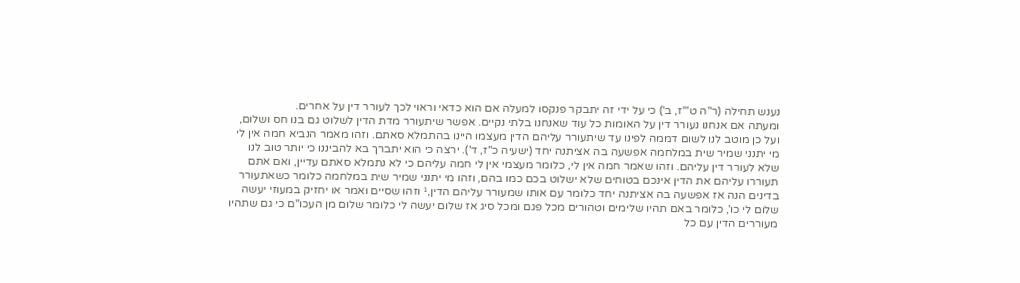נענש תחילה (ר"ה ט"'ז, ב') כי על ידי זה יתבקר פנקסו למעלה אם הוא כדאי וראוי לכך לעורר דין על אחרים.
ומעתה אם אנחנו נעורר דין על האומות כל עוד שאנחנו בלתי נקיים. אפשר שיתעורר מדת הדין לשלוט גם בנו חס ושלום, ועל כן מוטב לנו לשום דממה לפינו עד שיתעורר עליהם הדין מעצמו היינו בהתמלא סאתם. וזהו מאמר הנביא חמה אין לי מי יתנני שמיר שית במלחמה אפשעה בה אציתנה יחד (ישעיה כ"ז, ד'). ירצה כי הוא יתברך בא להביננו כי יותר טוב לנו שלא לעורר דין עליהם. וזהו שאמר חמה אין לי, כלומר מעצמי אין לי חמה עליהם כי לא נתמלא סאתם עדיין, ואם אתם תעוררו עליהם את הדין אינכם בטוחים שלא ישלוט בכם כמו בהם, וזהו מי יתנני שמיר שית במלחמה כלומר כשאתעורר בדינים הנה אז אפשעה בה אציתנה יחד כלומר עם אותו שמעורר עליהם הדין,¹ וזהו שסיים ואמר או יחזיק במעוזי יעשה שלום לי כו', כלומר באם תהיו שלימים וטהורים מכל פגם ומכל סיג אז שלום יעשה לי כלומר שלום מן העכו"ם כי גם שתהיו מעוררים הדין עם כל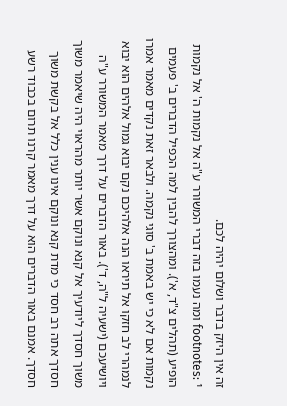זה אין היזק בדבר ושלום יהיה לכם.
footnotes: ¹ ומה נעמו בזה דברי המשורר ע"ה אל נקמות ה' אל נקמות הופיע (תהלים צ"ד, א'). ומהצורך להבין למה הכפיל הדברים ב' פעמים נקמות אם לא כי יש באמת ב' סוגי נקמה. ולבאר זאת נקדים מאמר אמרו לנמהרי לב חזקו אל תיראו הנה אלהיכם נקם יבוא גמול אלהים הוא יבוא ויושיעכם (ישעיה ל"ה, ד'). באור הדברים על דרך מאמר המשורר ע"ה משוך חסדך ליודעיך אל קנא ונוקם אשר יותר מהראוי היה שיאמר משוך חסדך אתה רב חסד כי מדת קנא ונוקם אינו ענין כלל אל בקשת משוך חסדך. אמנם באור הדברים הוא על דרך מאמר קרנו תרום בכבוד רשע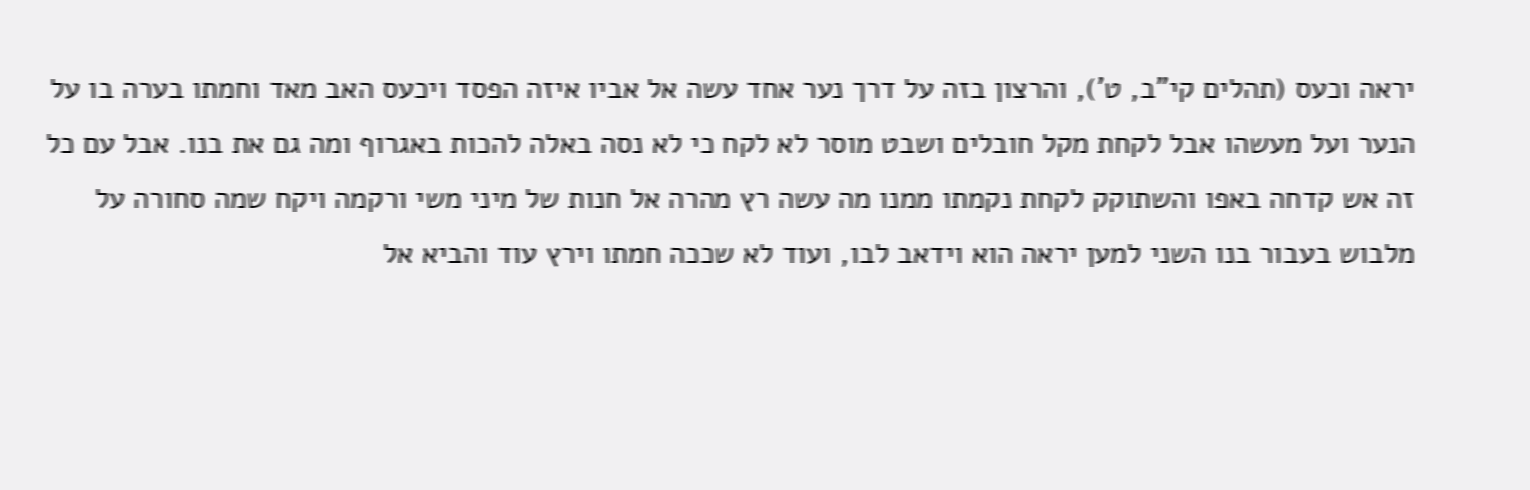יראה וכעס (תהלים קי"ב, ט'), והרצון בזה על דרך נער אחד עשה אל אביו איזה הפסד ויכעס האב מאד וחמתו בערה בו על הנער ועל מעשהו אבל לקחת מקל חובלים ושבט מוסר לא לקח כי לא נסה באלה להכות באגרוף ומה גם את בנו. אבל עם כל זה אש קדחה באפו והשתוקק לקחת נקמתו ממנו מה עשה רץ מהרה אל חנות של מיני משי ורקמה ויקח שמה סחורה על מלבוש בעבור בנו השני למען יראה הוא וידאב לבו, ועוד לא שככה חמתו וירץ עוד והביא אל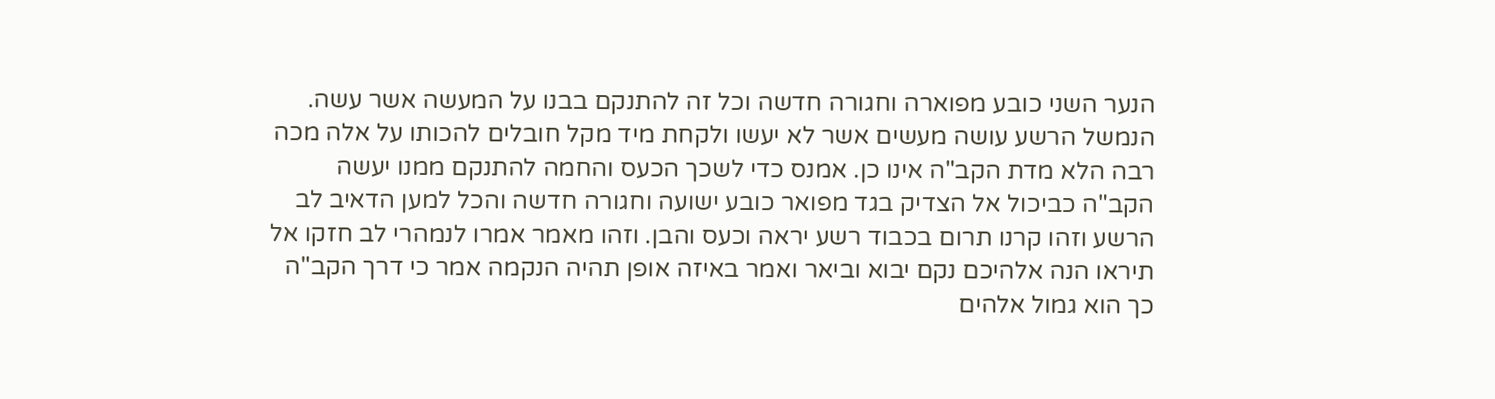הנער השני כובע מפוארה וחגורה חדשה וכל זה להתנקם בבנו על המעשה אשר עשה. הנמשל הרשע עושה מעשים אשר לא יעשו ולקחת מיד מקל חובלים להכותו על אלה מכה רבה הלא מדת הקב"ה אינו כן. אמנס כדי לשכך הכעס והחמה להתנקם ממנו יעשה הקב"ה כביכול אל הצדיק בגד מפואר כובע ישועה וחגורה חדשה והכל למען הדאיב לב הרשע וזהו קרנו תרום בכבוד רשע יראה וכעס והבן. וזהו מאמר אמרו לנמהרי לב חזקו אל תיראו הנה אלהיכם נקם יבוא וביאר ואמר באיזה אופן תהיה הנקמה אמר כי דרך הקב"ה כך הוא גמול אלהים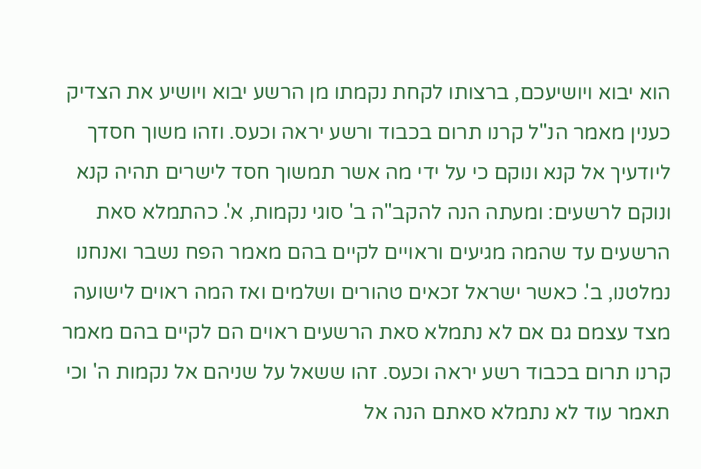הוא יבוא ויושיעכם, ברצותו לקחת נקמתו מן הרשע יבוא ויושיע את הצדיק כענין מאמר הנ"ל קרנו תרום בכבוד ורשע יראה וכעס. וזהו משוך חסדך ליודעיך אל קנא ונוקם כי על ידי מה אשר תמשוך חסד לישרים תהיה קנא ונוקם לרשעים: ומעתה הנה להקב"ה ב' סוגי נקמות, א'. כהתמלא סאת הרשעים עד שהמה מגיעים וראויים לקיים בהם מאמר הפח נשבר ואנחנו נמלטנו, ב'. כאשר ישראל זכאים טהורים ושלמים ואז המה ראוים לישועה מצד עצמם גם אם לא נתמלא סאת הרשעים ראוים הם לקיים בהם מאמר קרנו תרום בכבוד רשע יראה וכעס. זהו ששאל על שניהם אל נקמות ה' וכי תאמר עוד לא נתמלא סאתם הנה אל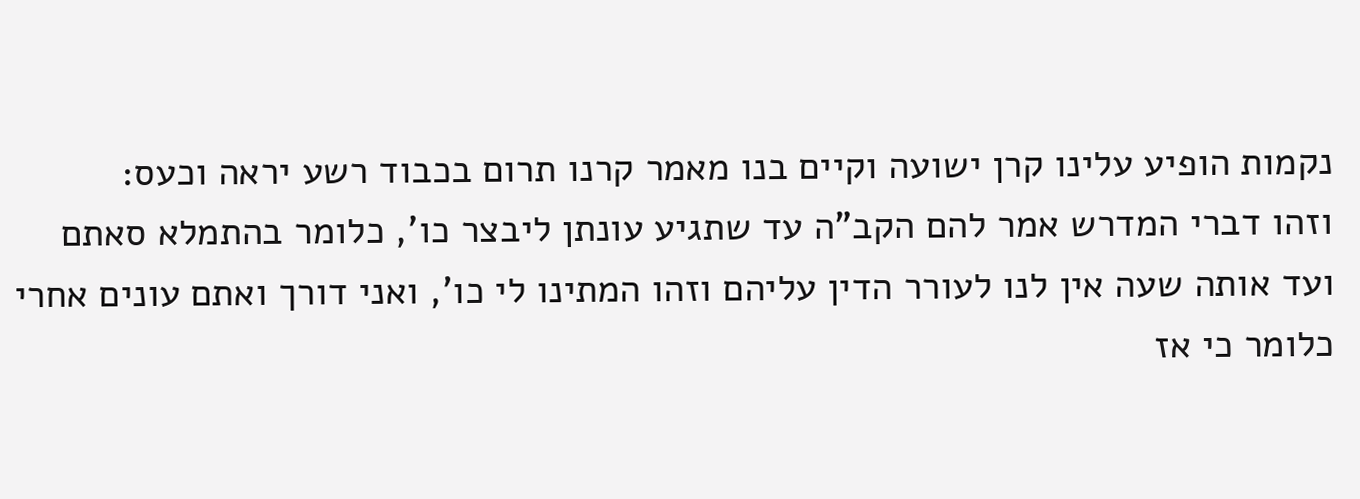נקמות הופיע עלינו קרן ישועה וקיים בנו מאמר קרנו תרום בכבוד רשע יראה וכעס:
וזהו דברי המדרש אמר להם הקב"ה עד שתגיע עונתן ליבצר כו', כלומר בהתמלא סאתם ועד אותה שעה אין לנו לעורר הדין עליהם וזהו המתינו לי כו', ואני דורך ואתם עונים אחרי כלומר כי אז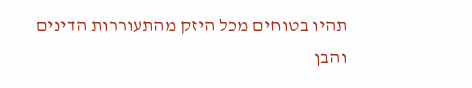תהיו בטוחים מכל היזק מהתעוררות הדינים והבן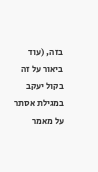בזה, (עוד ביאור על זה בקול יעקב במגילת אסתר על מאמר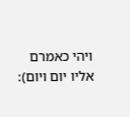ויהי כאמרם אליו יום ויום):